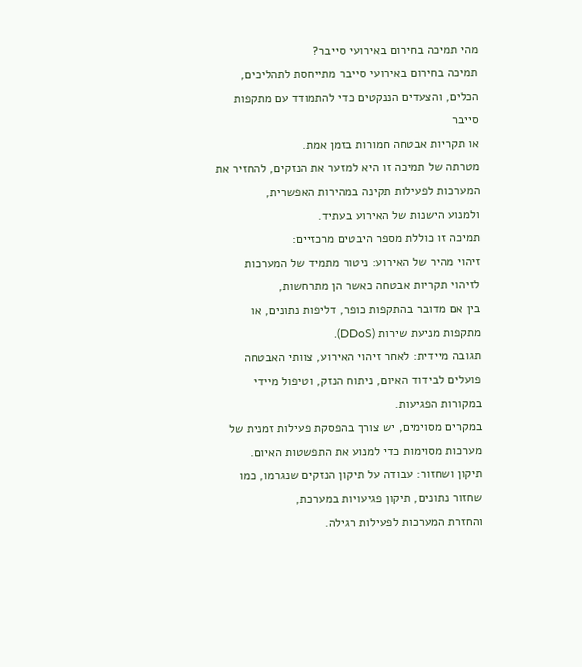מהי תמיכה בחירום באירועי סייבר?
תמיכה בחירום באירועי סייבר מתייחסת לתהליכים, הכלים, והצעדים הננקטים כדי להתמודד עם מתקפות סייבר
או תקריות אבטחה חמורות בזמן אמת.
מטרתה של תמיכה זו היא למזער את הנזקים, להחזיר את המערכות לפעילות תקינה במהירות האפשרית,
ולמנוע הישנות של האירוע בעתיד.
תמיכה זו כוללת מספר היבטים מרכזיים:
זיהוי מהיר של האירוע: ניטור מתמיד של המערכות לזיהוי תקריות אבטחה כאשר הן מתרחשות,
בין אם מדובר בהתקפות כופר, דליפות נתונים, או מתקפות מניעת שירות (DDoS).
תגובה מיידית: לאחר זיהוי האירוע, צוותי האבטחה פועלים לבידוד האיום, ניתוח הנזק, וטיפול מיידי במקורות הפגיעות.
במקרים מסוימים, יש צורך בהפסקת פעילות זמנית של מערכות מסוימות כדי למנוע את התפשטות האיום.
תיקון ושחזור: עבודה על תיקון הנזקים שנגרמו, כמו שחזור נתונים, תיקון פגיעויות במערכת,
והחזרת המערכות לפעילות רגילה.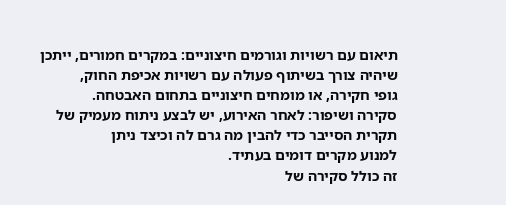תיאום עם רשויות וגורמים חיצוניים: במקרים חמורים, ייתכן שיהיה צורך בשיתוף פעולה עם רשויות אכיפת החוק,
גופי חקירה, או מומחים חיצוניים בתחום האבטחה.
סקירה ושיפור: לאחר האירוע, יש לבצע ניתוח מעמיק של תקרית הסייבר כדי להבין מה גרם לה וכיצד ניתן
למנוע מקרים דומים בעתיד.
זה כולל סקירה של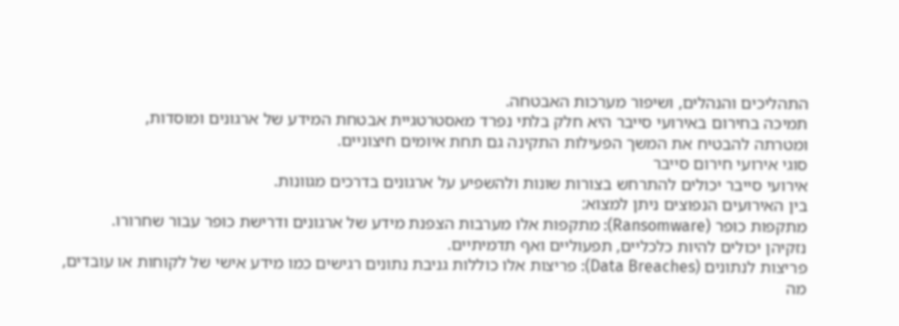התהליכים והנהלים, ושיפור מערכות האבטחה.
תמיכה בחירום באירועי סייבר היא חלק בלתי נפרד מאסטרטגיית אבטחת המידע של ארגונים ומוסדות,
ומטרתה להבטיח את המשך הפעילות התקינה גם תחת איומים חיצוניים.
סוגי אירועי חירום סייבר
אירועי סייבר יכולים להתרחש בצורות שונות ולהשפיע על ארגונים בדרכים מגוונות.
בין האירועים הנפוצים ניתן למצוא:
מתקפות כופר (Ransomware): מתקפות אלו מערבות הצפנת מידע של ארגונים ודרישת כופר עבור שחרורו.
נזקיהן יכולים להיות כלכליים, תפעוליים ואף תדמיתיים.
פריצות לנתונים (Data Breaches): פריצות אלו כוללות גניבת נתונים רגישים כמו מידע אישי של לקוחות או עובדים,
מה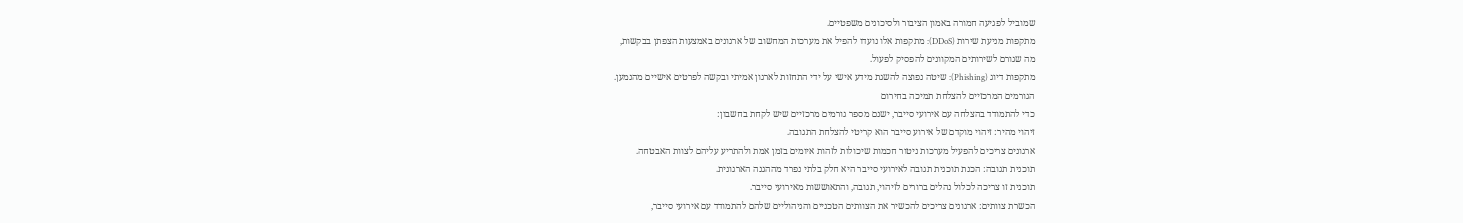שמוביל לפגיעה חמורה באמון הציבור ולסיכונים משפטיים.
מתקפות מניעת שירות (DDoS): מתקפות אלו נועדו להפיל את מערכות המחשוב של ארגונים באמצעות הצפתן בבקשות,
מה שגורם לשירותים המקוונים להפסיק לפעול.
מתקפות דיוג (Phishing): שיטה נפוצה להשגת מידע אישי על ידי התחזות לארגון אמיתי ובקשה לפרטים אישיים מהנמען.
הגורמים המרכזיים להצלחת תמיכה בחירום
כדי להתמודד בהצלחה עם אירועי סייבר, ישנם מספר גורמים מרכזיים שיש לקחת בחשבון:
זיהוי מהיר: זיהוי מוקדם של אירוע סייבר הוא קריטי להצלחת התגובה.
ארגונים צריכים להפעיל מערכות ניטור חכמות שיכולות לזהות איומים בזמן אמת ולהתריע עליהם לצוות האבטחה.
תוכנית תגובה: הכנת תוכנית תגובה לאירועי סייבר היא חלק בלתי נפרד מההגנה הארגונית.
תוכנית זו צריכה לכלול נהלים ברורים לזיהוי, תגובה, והתאוששות מאירועי סייבר.
הכשרת צוותים: ארגונים צריכים להכשיר את הצוותים הטכניים והניהוליים שלהם להתמודד עם אירועי סייבר,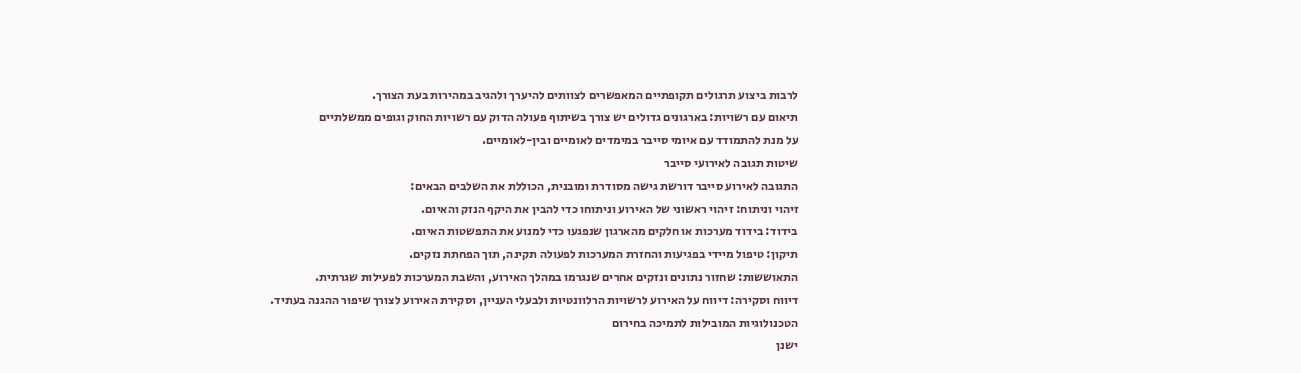לרבות ביצוע תרגולים תקופתיים המאפשרים לצוותים להיערך ולהגיב במהירות בעת הצורך.
תיאום עם רשויות: בארגונים גדולים יש צורך בשיתוף פעולה הדוק עם רשויות החוק וגופים ממשלתיים
על מנת להתמודד עם איומי סייבר במימדים לאומיים ובין-לאומיים.
שיטות תגובה לאירועי סייבר
התגובה לאירוע סייבר דורשת גישה מסודרת ומובנית, הכוללת את השלבים הבאים:
זיהוי וניתוח: זיהוי ראשוני של האירוע וניתוחו כדי להבין את היקף הנזק והאיום.
בידוד: בידוד מערכות או חלקים מהארגון שנפגעו כדי למנוע את התפשטות האיום.
תיקון: טיפול מיידי בפגיעות והחזרת המערכות לפעולה תקינה, תוך הפחתת נזקים.
התאוששות: שחזור נתונים ונזקים אחרים שנגרמו במהלך האירוע, והשבת המערכות לפעילות שגרתית.
דיווח וסקירה: דיווח על האירוע לרשויות הרלוונטיות ולבעלי העניין, וסקירת האירוע לצורך שיפור ההגנה בעתיד.
הטכנולוגיות המובילות לתמיכה בחירום
ישנן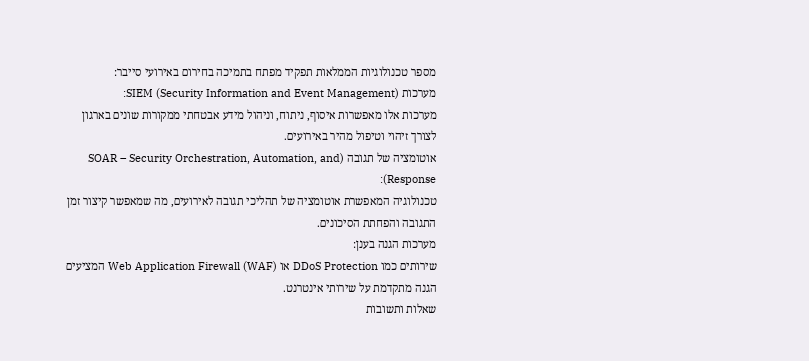מספר טכנולוגיות הממלאות תפקיד מפתח בתמיכה בחירום באירועי סייבר:
מערכות SIEM (Security Information and Event Management):
מערכות אלו מאפשרות איסוף, ניתוח, וניהול מידע אבטחתי ממקורות שונים בארגון
לצורך זיהוי וטיפול מהיר באירועים.
אוטומציה של תגובה (SOAR – Security Orchestration, Automation, and Response):
טכנולוגיה המאפשרת אוטומציה של תהליכי תגובה לאירועים, מה שמאפשר קיצור זמן התגובה והפחתת הסיכונים.
מערכות הגנה בענן:
שירותים כמו DDoS Protection או Web Application Firewall (WAF) המציעים הגנה מתקדמת על שירותי אינטרנט.
שאלות ותשובות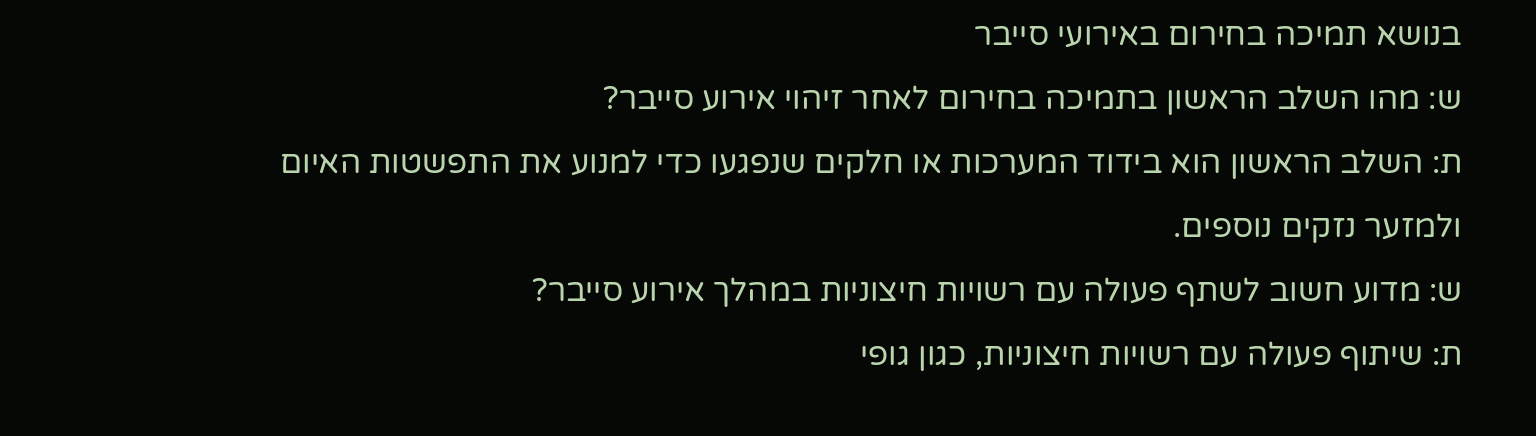בנושא תמיכה בחירום באירועי סייבר
ש: מהו השלב הראשון בתמיכה בחירום לאחר זיהוי אירוע סייבר?
ת: השלב הראשון הוא בידוד המערכות או חלקים שנפגעו כדי למנוע את התפשטות האיום
ולמזער נזקים נוספים.
ש: מדוע חשוב לשתף פעולה עם רשויות חיצוניות במהלך אירוע סייבר?
ת: שיתוף פעולה עם רשויות חיצוניות, כגון גופי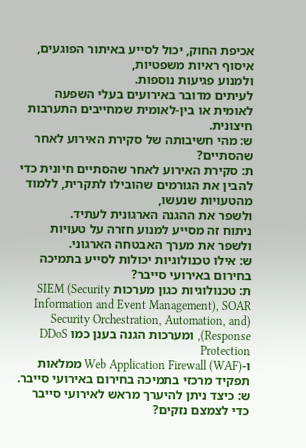אכיפת החוק, יכול לסייע באיתור הפוגעים, איסוף ראיות משפטיות,
ולמנוע פגיעות נוספות.
לעיתים מדובר באירועים בעלי השפעה לאומית או בין-לאומית שמחייבים התערבות חיצונית.
ש: מהי חשיבותה של סקירת האירוע לאחר שהסתיים?
ת: סקירת האירוע לאחר שהסתיים חיונית כדי להבין את הגורמים שהובילו לתקרית, ללמוד מהטעויות שנעשו,
ולשפר את ההגנה הארגונית לעתיד.
ניתוח זה מסייע למנוע חזרה על טעויות ולשפר את מערך האבטחה הארגוני.
ש: אילו טכנולוגיות יכולות לסייע בתמיכה בחירום באירועי סייבר?
ת: טכנולוגיות כגון מערכות SIEM (Security Information and Event Management), SOAR
(Security Orchestration, Automation, and Response), ומערכות הגנה בענן כמו DDoS Protection
ו-Web Application Firewall (WAF) ממלאות תפקיד מרכזי בתמיכה בחירום באירועי סייבר.
ש: כיצד ניתן להיערך מראש לאירועי סייבר כדי לצמצם נזקים?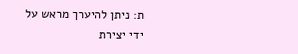ת: ניתן להיערך מראש על ידי יצירת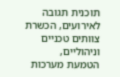תוכנית תגובה לאירועים, הכשרת צוותים טכניים וניהוליים,
הטמעת מערכות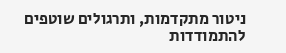ניטור מתקדמות, ותרגולים שוטפים להתמודדות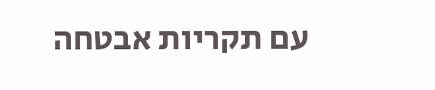עם תקריות אבטחה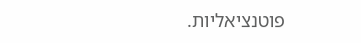פוטנציאליות.